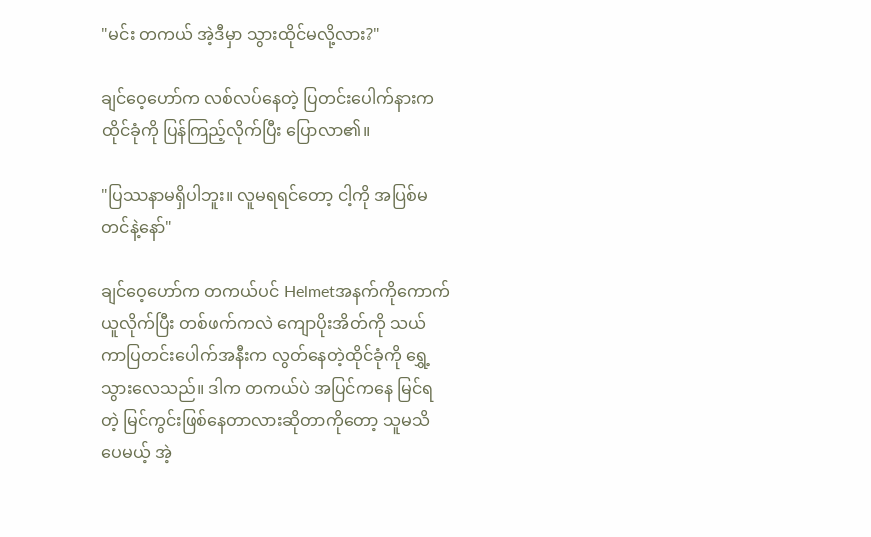"မင်း တကယ် အဲ့ဒီမှာ သွားထိုင်မလို့လား?"

ချင်ဝေ့ဟော်က လစ်လပ်နေတဲ့ ပြတင်းပေါက်နားက ထိုင်ခုံကို ပြန်ကြည့်လိုက်ပြီး ပြောလာ၏။

"ပြဿနာမရှိပါဘူး။ လူမရရင်တော့ ငါ့ကို အပြစ်မတင်နဲ့နော်"

ချင်ဝေ့ဟော်က တကယ်ပင် Helmetအနက်ကိုကောက်ယူလိုက်ပြီး တစ်ဖက်ကလဲ ကျောပိုးအိတ်ကို သယ်ကာပြတင်းပေါက်အနီးက လွတ်နေတဲ့ထိုင်ခုံကို ရွှေ့သွားလေသည်။ ဒါက တကယ်ပဲ အပြင်ကနေ မြင်ရတဲ့ မြင်ကွင်းဖြစ်နေတာလားဆိုတာကိုတော့ သူမသိပေမယ့် အဲ့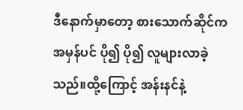ဒီနောက်မှာတော့ စားသောက်ဆိုင်က အမှန်ပင် ပို၍ ပို၍ လူများလာခဲ့သည်။ထို့ကြောင့် အန်းနင်နဲ့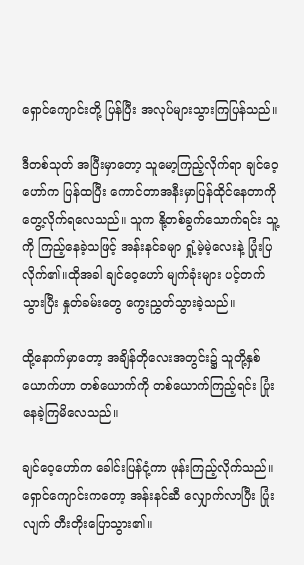ရှောင်ကျောင်းတို့ ပြန်ပြီး အလုပ်များသွားကြပြန်သည်။

ဒီတစ်သုတ် အပြီးမှာတော့ သူမော့ကြည့်လိုက်ရာ ချင်ဝေ့ဟော်က ပြန်ထပြီး ကောင်တာအနီးမှာပြန်ထိုင်နေတာကို တွေ့လိုက်ရလေသည်။ သူက နို့တစ်ခွက်သောက်ရင်း သူ့ကို ကြည့်နေခဲ့သဖြင့် အန်းနင်ခမျာ ရှုံ့မဲ့မဲ့လေးနဲ့ ပြုံးပြလိုက်၏။ထိုအခါ ချင်ဝေ့ဟော် မျက်ခုံးများ ပင့်တက်သွားပြီး နှုတ်ခမ်းတွေ ကွေးညွှတ်သွားခဲ့သည်။

ထို့နောက်မှာတော့ အချိန်တိုလေးအတွင်း၌ သူတို့နှစ်ယောက်ဟာ တစ်ယောက်ကို တစ်ယောက်ကြည့်ရင်း ပြုံးနေခဲ့ကြမိလေသည်။

ချင်ဝေ့ဟော်က ခေါင်းပြန်ငုံ့ကာ ဖုန်းကြည့်လိုက်သည်။ ရှောင်ကျောင်းကတော့ အန်းနင်ဆီ လျှောက်လာပြီး ပြုံးလျက် တီးတိုးပြောသွား၏။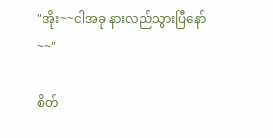"အိုး~~ငါအခု နားလည်သွားပြီနော်~~"

စိတ်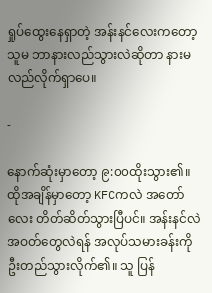ရှုပ်ထွေးနေရှာတဲ့ အန်းနင်လေးကတော့ သူမ ဘာနားလည်သွားလဲဆိုတာ နားမလည်လိုက်ရှာပေ။

-

နောက်ဆုံးမှာတော့ ၉:၀၀ထိုးသွား၏။ ထိုအချိန်မှာတော့ KFCကလဲ အတော်လေး တိတ်ဆိတ်သွားပြီပင်။ အန်းနင်လဲအဝတ်တွေလဲရန် အလုပ်သမားခန်းကို ဦးတည်သွားလိုက်၏။ သူ ပြန်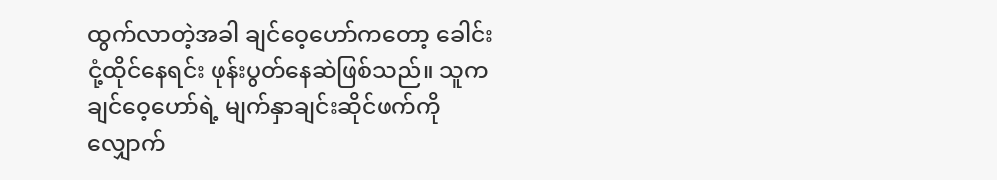ထွက်လာတဲ့အခါ ချင်ဝေ့ဟော်ကတော့ ခေါင်းငုံ့ထိုင်နေရင်း ဖုန်းပွတ်နေဆဲဖြစ်သည်။ သူက ချင်ဝေ့ဟော်ရဲ့ မျက်နှာချင်းဆိုင်ဖက်ကို လျှောက်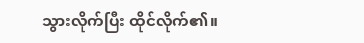သွားလိုက်ပြီး ထိုင်လိုက်၏။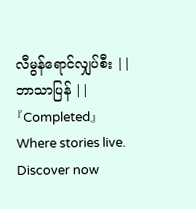လီမွန်ရောင်လျှပ်စီး || ဘာသာပြန် || 『Completed』Where stories live. Discover now